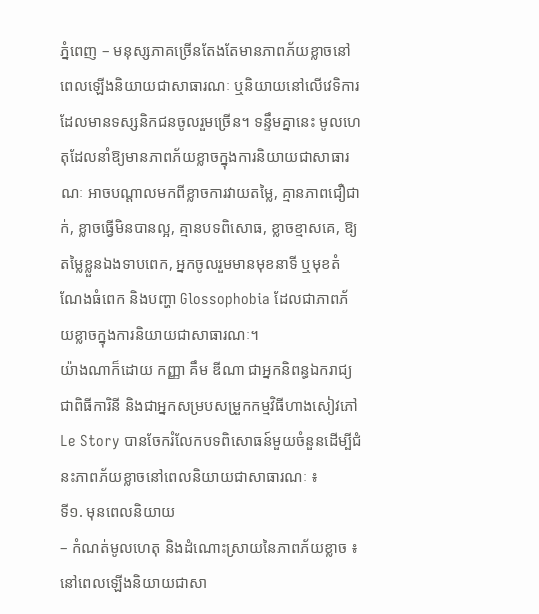ភ្នំពេញ – មនុស្សភាគច្រើនតែងតែមានភាពភ័យខ្លាចនៅពេលឡើងនិយាយជាសាធារណៈ ឬនិយាយនៅលើវេទិការដែលមានទស្សនិកជនចូលរួមច្រើន។ ទន្ទឹមគ្នានេះ មូលហេតុដែលនាំឱ្យមានភាពភ័យខ្លាចក្នុងការនិយាយជាសាធារណៈ អាចបណ្ដាលមកពីខ្លាចការវាយតម្លៃ, គ្មានភាពជឿជាក់, ខ្លាចធ្វើមិនបានល្អ, គ្មានបទពិសោធ, ខ្លាចខ្មាសគេ, ឱ្យតម្លៃខ្លួនឯងទាបពេក, អ្នកចូលរួមមានមុខនាទី ឬមុខតំណែងធំពេក និងបញ្ហា Glossophobia ដែលជាភាពភ័យខ្លាចក្នុងការនិយាយជាសាធារណៈ។
យ៉ាងណាក៏ដោយ កញ្ញា គឹម ឌីណា ជាអ្នកនិពន្ធឯករាជ្យ ជាពិធីការិនី និងជាអ្នកសម្របសម្រួកកម្មវិធីហាងសៀវភៅ Le Story បានចែករំលែកបទពិសោធន៍មួយចំនួនដើម្បីជំនះភាពភ័យខ្លាចនៅពេលនិយាយជាសាធារណៈ ៖
ទី១. មុនពេលនិយាយ
– កំណត់មូលហេតុ និងដំណោះស្រាយនៃភាពភ័យខ្លាច ៖ នៅពេលឡើងនិយាយជាសា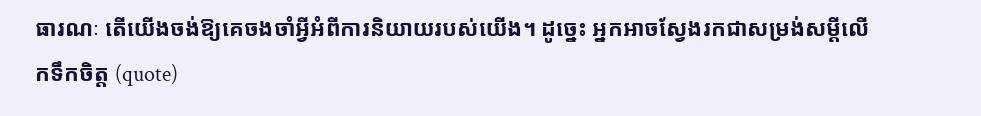ធារណៈ តើយើងចង់ឱ្យគេចងចាំអ្វីអំពីការនិយាយរបស់យើង។ ដូច្នេះ អ្នកអាចស្វែងរកជាសម្រង់សម្ដីលើកទឹកចិត្ត (quote)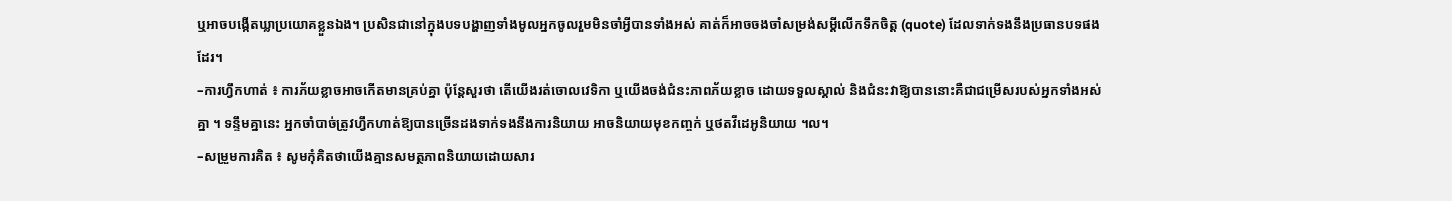ឬអាចបង្កើតឃ្លាប្រយោគខ្លួនឯង។ ប្រសិនជានៅក្នុងបទបង្ហាញទាំងមូលអ្នកចូលរួមមិនចាំអ្វីបានទាំងអស់ គាត់ក៏អាចចងចាំសម្រង់សម្ដីលើកទឹកចិត្ត (quote) ដែលទាក់ទងនឹងប្រធានបទផងដែរ។
–ការហ្វឹកហាត់ ៖ ការភ័យខ្លាចអាចកើតមានគ្រប់គ្នា ប៉ុន្តែសួរថា តើយើងរត់ចោលវេទិកា ឬយើងចង់ជំនះភាពភ័យខ្លាច ដោយទទួលស្គាល់ និងជំនះវាឱ្យបាននោះគឺជាជម្រើសរបស់អ្នកទាំងអស់គ្នា ។ ទន្ទឹមគ្នានេះ អ្នកចាំបាច់ត្រូវហ្វឹកហាត់ឱ្យបានច្រើនដងទាក់ទងនឹងការនិយាយ អាចនិយាយមុខកញ្ចក់ ឬថតវីដេអូនិយាយ ។ល។
–សម្រួមការគិត ៖ សូមកុំគិតថាយើងគ្មានសមត្ថភាពនិយាយដោយសារ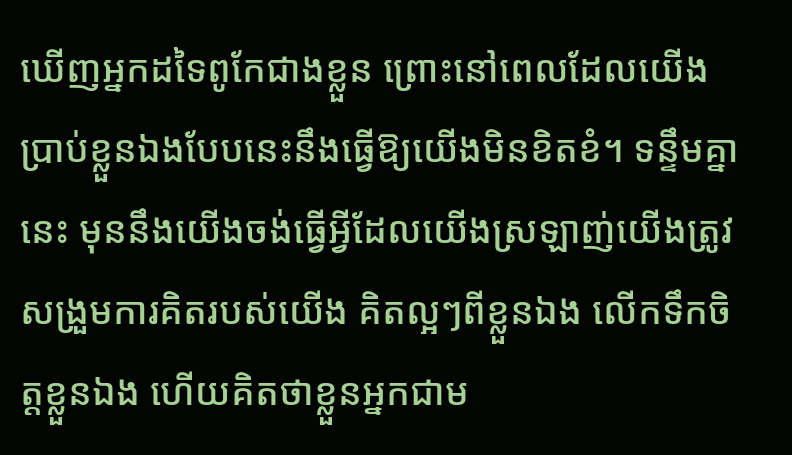ឃើញអ្នកដទៃពូកែជាងខ្លួន ព្រោះនៅពេលដែលយើងប្រាប់ខ្លួនឯងបែបនេះនឹងធ្វើឱ្យយើងមិនខិតខំ។ ទន្ទឹមគ្នានេះ មុននឹងយើងចង់ធ្វើអ្វីដែលយើងស្រឡាញ់យើងត្រូវសង្រួមការគិតរបស់យើង គិតល្អៗពីខ្លួនឯង លើកទឹកចិត្តខ្លួនឯង ហើយគិតថាខ្លួនអ្នកជាម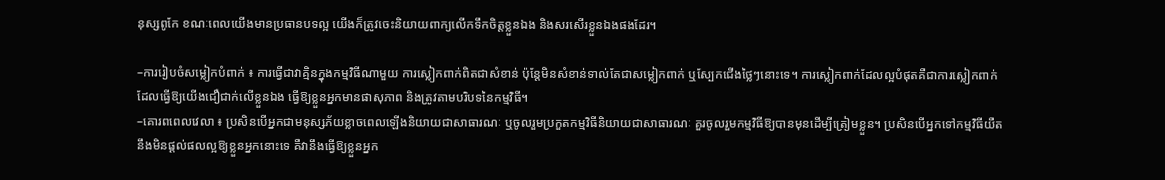នុស្សពូកែ ខណៈពេលយើងមានប្រធានបទល្អ យើងក៏ត្រូវចេះនិយាយពាក្យលើកទឹកចិត្តខ្លួនឯង និងសរសើរខ្លួនឯងផងដែរ។

–ការរៀបចំសម្លៀកបំពាក់ ៖ ការធ្វើជាវាគ្មិនក្នុងកម្មវិធីណាមួយ ការស្លៀកពាក់ពិតជាសំខាន់ ប៉ុន្តែមិនសំខាន់ទាល់តែជាសម្លៀកពាក់ ឬស្បែកជើងថ្លៃៗនោះទេ។ ការស្លៀកពាក់ដែលល្អបំផុតគឺជាការស្លៀកពាក់ដែលធ្វើឱ្យយើងជឿជាក់លើខ្លួនឯង ធ្វើឱ្យខ្លួនអ្នកមានផាសុភាព និងត្រូវតាមបរិបទនៃកម្មវិធី។
–គោរពពេលវេលា ៖ ប្រសិនបើអ្នកជាមនុស្សភ័យខ្លាចពេលឡើងនិយាយជាសាធារណៈ ឬចូលរួមប្រកួតកម្មវិធីនិយាយជាសាធារណៈ គួរចូលរួមកម្មវិធីឱ្យបានមុនដើម្បីត្រៀមខ្លួន។ ប្រសិនបើអ្នកទៅកម្មវិធីយឺត នឹងមិនផ្ដល់ផលល្អឱ្យខ្លួនអ្នកនោះទេ គឺវានឹងធ្វើឱ្យខ្លួនអ្នក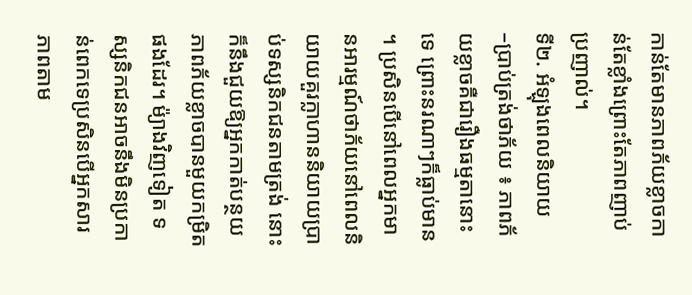កាន់តែមានភាពភ័យខ្លាចកាន់តែខ្លាំងព្រោះតែភាពញាប់ប្រញាល់។
ទី២. អំឡុងពេលនិយាយ
–ប្រាប់ត្រង់ថាភ័យ ៖ ភាពភ័យខ្លាចគឺជារឿងធម្មតានោះទេ ព្រោះនរណាៗក៏ធ្លាប់មាន ។ ប្រសិនបើនៅពេលអ្នកមានអារម្មណ៍ថាភ័យនៅពេលនិយាយគួរក្លាហាននិយាយប្រាប់ទស្សនិកជនតាមត្រង់ នោះក៏នឹងជួយឱ្យអ្នកកាត់បន្ថយភាពភ័យខ្លាចបានមួយកម្រិតផងដែរ។ ម៉្យាងវិញទៀត ទស្សនិកជនអាចនឹងមិនប្រកាន់ពេកទេប្រសិនបើអ្នកសារភាពតាម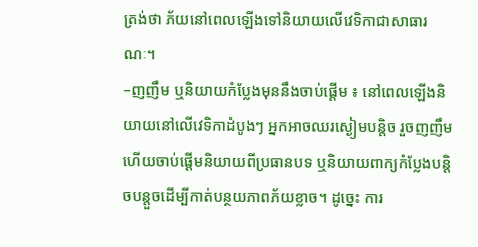ត្រង់ថា ភ័យនៅពេលឡើងទៅនិយាយលើវេទិកាជាសាធារណៈ។
–ញញឹម ឬនិយាយកំប្លែងមុននឹងចាប់ផ្ដើម ៖ នៅពេលឡើងនិយាយនៅលើវេទិកាដំបូងៗ អ្នកអាចឈរស្ងៀមបន្តិច រួចញញឹមហើយចាប់ផ្ដើមនិយាយពីប្រធានបទ ឬនិយាយពាក្យកំប្លែងបន្តិចបន្តួចដើម្បីកាត់បន្ថយភាពភ័យខ្លាច។ ដូច្នេះ ការ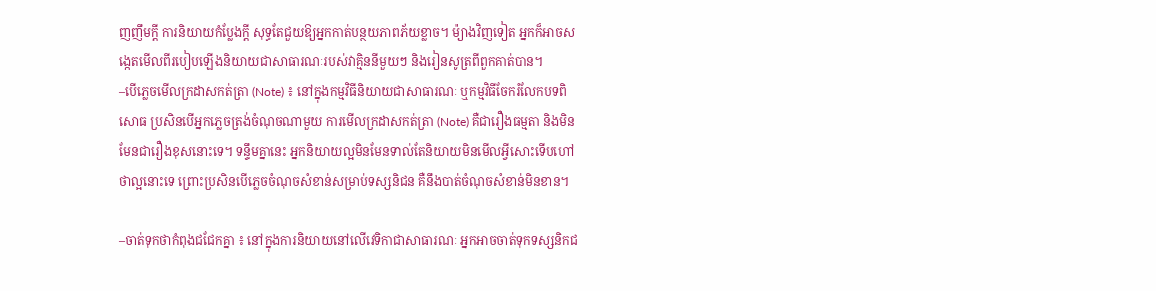ញញឹមក្ដី ការនិយាយកំប្លែងក្ដី សុទ្ធតែជួយឱ្យអ្នកកាត់បន្ថយភាពភ័យខ្លាច។ ម៉្យាងវិញទៀត អ្នកក៏អាចសង្កេតមើលពីរបៀបឡើងនិយាយជាសាធារណៈរបស់វាគ្មិននីមួយៗ និងរៀនសូត្រពីពួកគាត់បាន។
–បើភ្លេចមើលក្រដាសកត់ត្រា (Note) ៖ នៅក្នុងកម្មវិធីនិយាយជាសាធារណៈ ឬកម្មវិធីចែករំលែកបទពិសោធ ប្រសិនបើអ្នកភ្លេចត្រង់ចំណុចណាមួយ ការមើលក្រដាសកត់ត្រា (Note) គឺជារឿងធម្មតា និងមិនមែនជារឿងខុសនោះទេ។ ទន្ទឹមគ្នានេះ អ្នកនិយាយល្អមិនមែនទាល់តែនិយាយមិនមើលអ្វីសោះទើបហៅថាល្អនោះទេ ព្រោះប្រសិនបើភ្លេចចំណុចសំខាន់សម្រាប់ទស្សនិជន គឺនឹងបាត់ចំណុចសំខាន់មិនខាន។

–ចាត់ទុកថាកំពុងជជែកគ្នា ៖ នៅក្នុងការនិយាយនៅលើវេទិកាជាសាធារណៈ អ្នកអាចចាត់ទុកទស្សនិកជ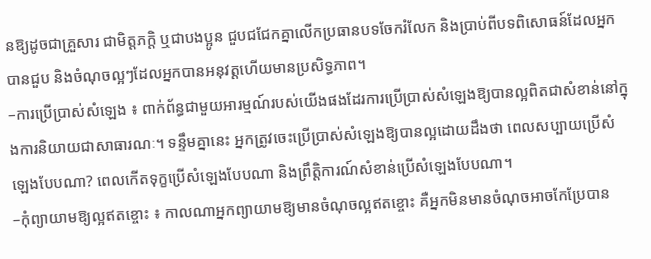នឱ្យដូចជាគ្រួសារ ជាមិត្តភក្ដិ ឬជាបងប្អូន ជួបជជែកគ្នាលើកប្រធានបទចែករំលែក និងប្រាប់ពីបទពិសោធន៍ដែលអ្នកបានជួប និងចំណុចល្អៗដែលអ្នកបានអនុវត្តហើយមានប្រសិទ្ធភាព។
–ការប្រើប្រាស់សំឡេង ៖ ពាក់ព័ន្ធជាមួយអារម្មណ៍របស់យើងផងដែរការប្រើប្រាស់សំឡេងឱ្យបានល្អពិតជាសំខាន់នៅក្នុងការនិយាយជាសាធារណៈ។ ទន្ទឹមគ្នានេះ អ្នកត្រូវចេះប្រើប្រាស់សំឡេងឱ្យបានល្អដោយដឹងថា ពេលសប្បាយប្រើសំឡេងបែបណា? ពេលកើតទុក្ខប្រើសំឡេងបែបណា និងព្រឹត្តិការណ៍សំខាន់ប្រើសំឡេងបែបណា។
–កុំព្យាយាមឱ្យល្អឥតខ្ចោះ ៖ កាលណាអ្នកព្យាយាមឱ្យមានចំណុចល្អឥតខ្ចោះ គឺអ្នកមិនមានចំណុចអាចកែប្រែបាន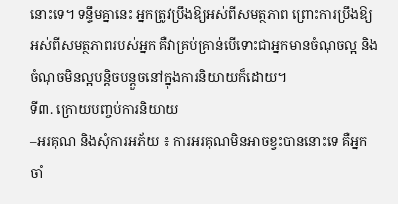នោះទេ។ ទន្ទឹមគ្នានេះ អ្នកត្រូវប្រឹងឱ្យអស់ពីសមត្ថភាព ព្រោះការប្រឹងឱ្យអស់ពីសមត្ថភាពរបស់អ្នក គឺវាគ្រប់គ្រាន់បើទោះជាអ្នកមានចំណុចល្អ និងចំណុចមិនល្អបន្តិចបន្តួចនៅក្នុងការនិយាយក៏ដោយ។
ទី៣. ក្រោយបញ្ចប់ការនិយាយ
–អរគុណ និងសុំការអភ័យ ៖ ការអរគុណមិនអាចខ្វះបាននោះទេ គឺអ្នកចាំ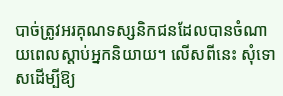បាច់ត្រូវអរគុណទស្សនិកជនដែលបានចំណាយពេលស្ដាប់អ្នកនិយាយ។ លើសពីនេះ សុំទោសដើម្បីឱ្យ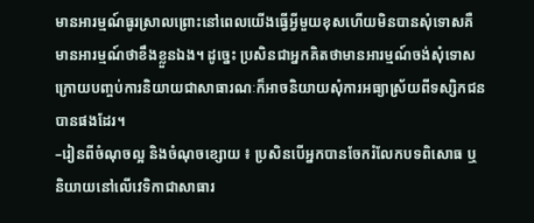មានអារម្មណ៍ធូរស្រាលព្រោះនៅពេលយើងធ្វើអ្វីមួយខុសហើយមិនបានសុំទោសគឺមានអារម្មណ៍ថាខឹងខ្លួនឯង។ ដូច្នេះ ប្រសិនជាអ្នកគិតថាមានអារម្មណ៍ចង់សុំទោសក្រោយបញ្ចប់ការនិយាយជាសាធារណៈក៏អាចនិយាយសុំការអធ្យាស្រ័យពីទស្សិកជនបានផងដែរ។
–រៀនពីចំណុចល្អ និងចំណុចខ្សោយ ៖ ប្រសិនបើអ្នកបានចែករំលែកបទពិសោធ ឬនិយាយនៅលើវេទិកាជាសាធារ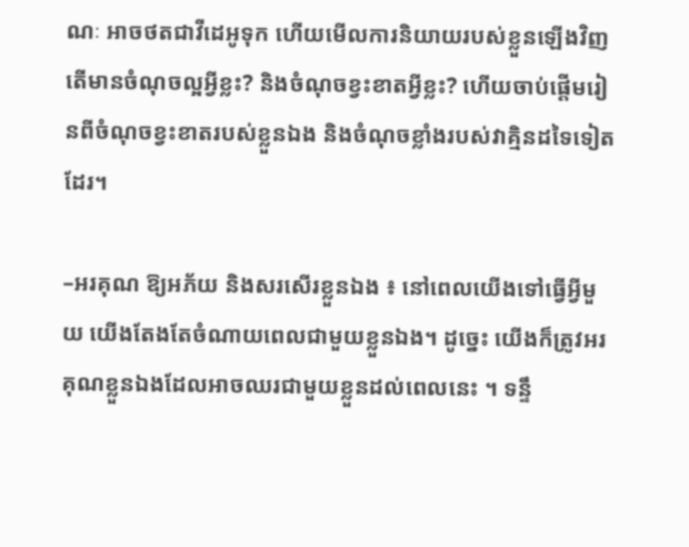ណៈ អាចថតជាវីដេអូទុក ហើយមើលការនិយាយរបស់ខ្លួនឡើងវិញ តើមានចំណុចល្អអ្វីខ្លះ? និងចំណុចខ្វះខាតអ្វីខ្លះ? ហើយចាប់ផ្ដើមរៀនពីចំណុចខ្វះខាតរបស់ខ្លួនឯង និងចំណុចខ្លាំងរបស់វាគ្មិនដទៃទៀតដែរ។

–អរគុណ ឱ្យអភ័យ និងសរសើរខ្លួនឯង ៖ នៅពេលយើងទៅធ្វើអ្វីមួយ យើងតែងតែចំណាយពេលជាមួយខ្លួនឯង។ ដូច្នេះ យើងក៏ត្រូវអរគុណខ្លួនឯងដែលអាចឈរជាមួយខ្លួនដល់ពេលនេះ ។ ទន្ទឹ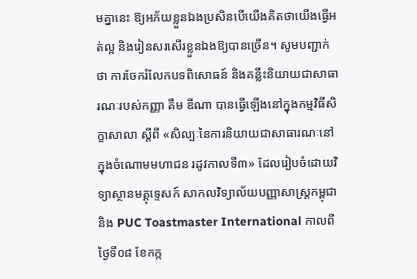មគ្នានេះ ឱ្យអភ័យខ្លួនឯងប្រសិនបើយើងគិតថាយើងធ្វើអត់ល្អ និងរៀនសរសើរខ្លួនឯងឱ្យបានច្រើន។ សូមបញ្ជាក់ថា ការចែករំលែកបទពិសោធន៍ និងគន្លឹះនិយាយជាសាធារណៈរបស់កញ្ញា គឹម ឌីណា បានធ្វើឡើងនៅក្នុងកម្មវិធីសិក្ខាសាលា ស្ដីពី «សិល្បៈនៃការនិយាយជាសាធារណៈនៅក្នុងចំណោមមហាជន រដូវកាលទី៣» ដែលរៀបចំដោយវិទ្យាស្ថានមគ្គុទ្ទេសក៍ សាកលវិទ្យាល័យបញ្ញាសាស្រ្តកម្ពុជា និង PUC Toastmaster International កាលពីថ្ងៃទី០៨ ខែកក្ក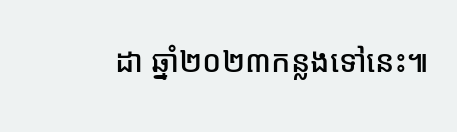ដា ឆ្នាំ២០២៣កន្លងទៅនេះ៕